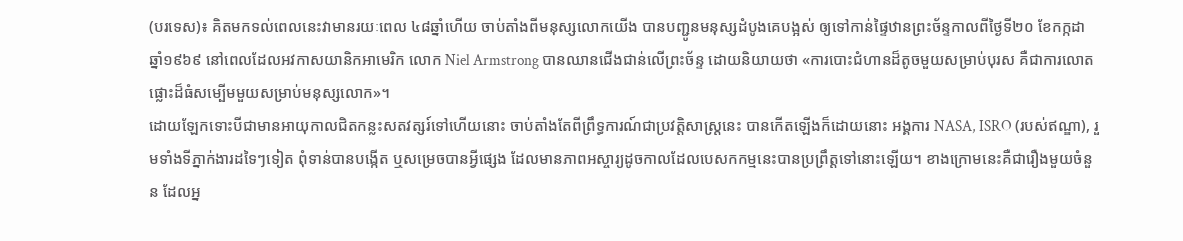(បរទេស)៖ គិតមកទល់ពេលនេះវាមានរយៈពេល ៤៨ឆ្នាំហើយ ចាប់តាំងពីមនុស្សលោកយើង បានបញ្ជូនមនុស្សដំបូងគេបង្អស់ ឲ្យទៅកាន់ផ្ទៃឋានព្រះច័ន្ទកាលពីថ្ងៃទី២០ ខែកក្កដា ឆ្នាំ១៩៦៩ នៅពេលដែលអវកាសយានិកអាមេរិក លោក Niel Armstrong បានឈានជើងជាន់លើព្រះច័ន្ទ ដោយនិយាយថា «ការបោះជំហានដ៏តូចមួយសម្រាប់បុរស គឺជាការលោតផ្លោះដ៏ធំសម្បើមមួយសម្រាប់មនុស្សលោក»។
ដោយឡែកទោះបីជាមានអាយុកាលជិតកន្លះសតវត្សរ៍ទៅហើយនោះ ចាប់តាំងតែពីព្រឹទ្ធការណ៍ជាប្រវត្តិសាស្រ្តនេះ បានកើតឡើងក៏ដោយនោះ អង្គការ NASA, ISRO (របស់ឥណ្ឌា), រួមទាំងទីភ្នាក់ងារដទៃៗទៀត ពុំទាន់បានបង្កើត ឬសម្រេចបានអ្វីផ្សេង ដែលមានភាពអស្ចារ្យដូចកាលដែលបេសកកម្មនេះបានប្រព្រឹត្តទៅនោះឡើយ។ ខាងក្រោមនេះគឺជារឿងមួយចំនួន ដែលអ្ន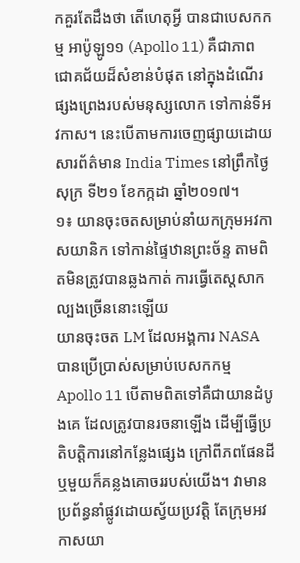កគួរតែដឹងថា តើហេតុអ្វី បានជាបេសកកម្ម អាប៉ូឡូ១១ (Apollo 11) គឺជាភាពជោគជ័យដ៏សំខាន់បំផុត នៅក្នុងដំណើរផ្សងព្រេងរបស់មនុស្សលោក ទៅកាន់ទីអវកាស។ នេះបើតាមការចេញផ្សាយដោយ សារព័ត៌មាន India Times នៅព្រឹកថ្ងៃសុក្រ ទី២១ ខែកក្កដា ឆ្នាំ២០១៧។
១៖ យានចុះចតសម្រាប់នាំយកក្រុមអវកាសយានិក ទៅកាន់ផ្ទៃឋានព្រះច័ន្ទ តាមពិតមិនត្រូវបានឆ្លងកាត់ ការធ្វើតេស្តសាកល្បងច្រើននោះឡើយ
យានចុះចត LM ដែលអង្គការ NASA បានប្រើប្រាស់សម្រាប់បេសកកម្ម Apollo 11 បើតាមពិតទៅគឺជាយានដំបូងគេ ដែលត្រូវបានរចនាឡើង ដើម្បីធ្វើប្រតិបត្តិការនៅកន្លែងផ្សេង ក្រៅពីភពផែនដី ឬមួយក៏គន្លងគោចររបស់យើង។ វាមានប្រព័ន្ធនាំផ្លូវដោយស្វ័យប្រវត្តិ តែក្រុមអវកាសយា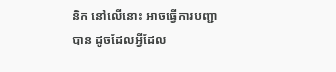និក នៅលើនោះ អាចធ្វើការបញ្ជាបាន ដូចដែលអ្វីដែល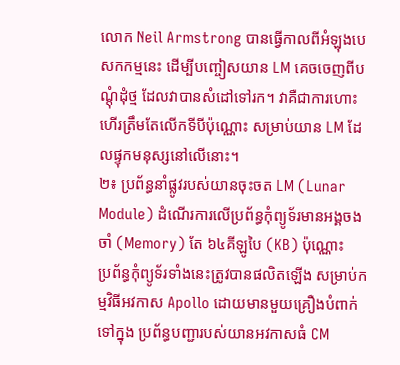លោក Neil Armstrong បានធ្វើកាលពីអំឡុងបេសកកម្មនេះ ដើម្បីបញ្ចៀសយាន LM គេចចេញពីបណ្តុំដុំថ្ម ដែលវាបានសំដៅទៅរក។ វាគឺជាការហោះហើរត្រឹមតែលើកទីបីប៉ុណ្ណោះ សម្រាប់យាន LM ដែលផ្ទុកមនុស្សនៅលើនោះ។
២៖ ប្រព័ន្ធនាំផ្លូវរបស់យានចុះចត LM (Lunar Module) ដំណើរការលើប្រព័ន្ធកុំព្យូទ័រមានអង្គចងចាំ (Memory) តែ ៦៤គីឡូបៃ (KB) ប៉ុណ្ណោះ
ប្រព័ន្ធកុំព្យូទ័រទាំងនេះត្រូវបានផលិតឡើង សម្រាប់កម្មវិធីអវកាស Apollo ដោយមានមួយគ្រឿងបំពាក់ទៅក្នុង ប្រព័ន្ធបញ្ជារបស់យានអវកាសធំ CM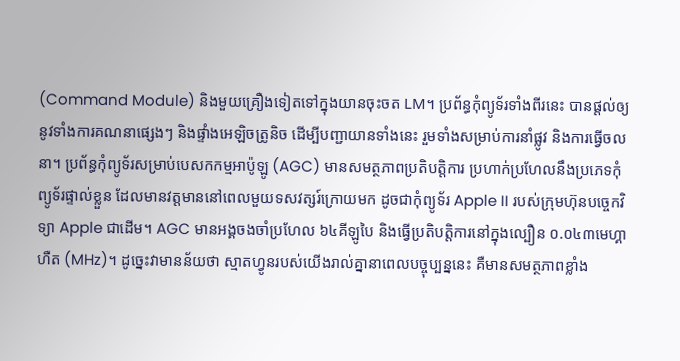(Command Module) និងមួយគ្រឿងទៀតទៅក្នុងយានចុះចត LM។ ប្រព័ន្ធកុំព្យូទ័រទាំងពីរនេះ បានផ្តល់ឲ្យនូវទាំងការគណនាផ្សេងៗ និងផ្ទាំងអេឡិចត្រូនិច ដើម្បីបញ្ជាយានទាំងនេះ រួមទាំងសម្រាប់ការនាំផ្លូវ និងការធ្វើចលនា។ ប្រព័ន្ធកុំព្យូទ័រសម្រាប់បេសកកម្មអាប៉ូឡូ (AGC) មានសមត្ថភាពប្រតិបត្តិការ ប្រហាក់ប្រហែលនឹងប្រភេទកុំព្យូទ័រផ្ទាល់ខ្លួន ដែលមានវត្តមាននៅពេលមួយទសវត្សរ៍ក្រោយមក ដូចជាកុំព្យូទ័រ Apple II របស់ក្រុមហ៊ុនបច្ចេកវិទ្យា Apple ជាដើម។ AGC មានអង្គចងចាំប្រហែល ៦៤គីឡូបៃ និងធ្វើប្រតិបត្តិការនៅក្នុងល្បឿន ០.០៤៣មេហ្គាហឺត (MHz)។ ដូច្នេះវាមានន័យថា ស្មាតហ្វូនរបស់យើងរាល់គ្នានាពេលបច្ចុប្បន្ននេះ គឺមានសមត្ថភាពខ្លាំង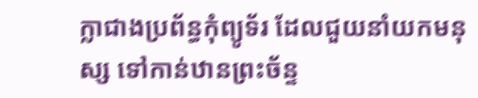ក្លាជាងប្រព័ន្ធកុំព្យូទ័រ ដែលជួយនាំយកមនុស្ស ទៅកាន់ឋានព្រះច័ន្ទ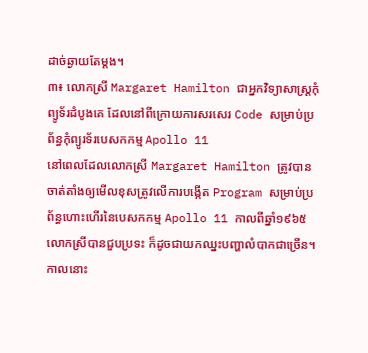ដាច់ឆ្ងាយតែម្តង។
៣៖ លោកស្រី Margaret Hamilton ជាអ្នកវិទ្យាសាស្រ្តកុំព្យូទ័រដំបូងគេ ដែលនៅពីក្រោយការសរសេរ Code សម្រាប់ប្រព័ន្ធកុំព្យូរទ័របេសកកម្ម Apollo 11
នៅពេលដែលលោកស្រី Margaret Hamilton ត្រូវបានចាត់តាំងឲ្យមើលខុសត្រូវលើការបង្កើត Program សម្រាប់ប្រព័ន្ធហោះហើរនៃបេសកកម្ម Apollo 11 កាលពីឆ្នាំ១៩៦៥ លោកស្រីបានជួបប្រទះ ក៏ដូចជាយកឈ្នះបញ្ហាលំបាកជាច្រើន។ កាលនោះ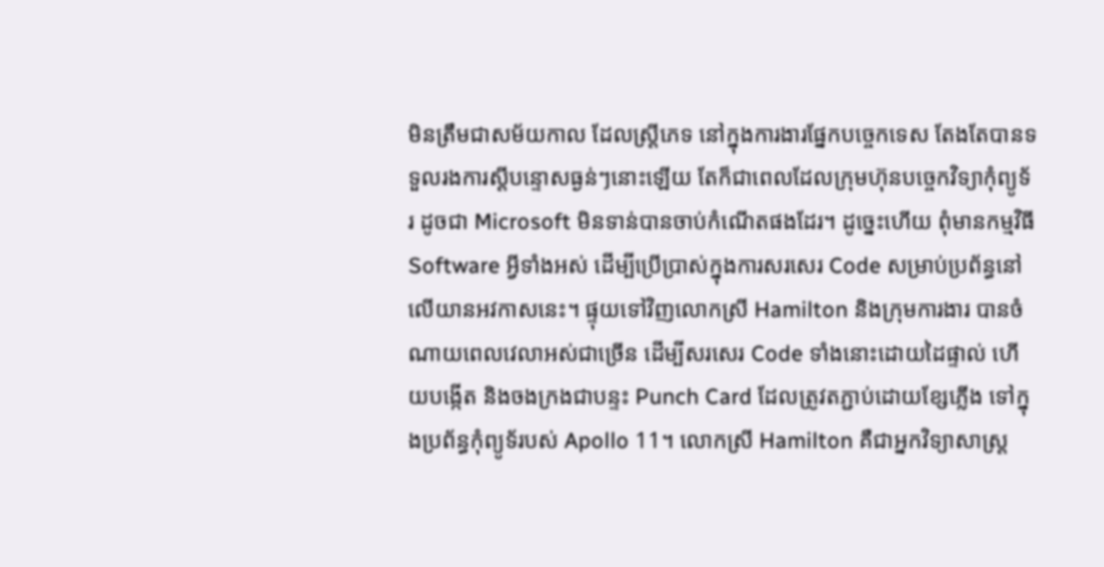មិនត្រឹមជាសម័យកាល ដែលស្រ្តីភេទ នៅក្នុងការងារផ្នែកបច្ចេកទេស តែងតែបានទទួលរងការស្តីបន្ទោសធ្ងន់ៗនោះឡើយ តែក៏ជាពេលដែលក្រុមហ៊ុនបច្ចេកវិទ្យាកុំព្យូទ័រ ដូចជា Microsoft មិនទាន់បានចាប់កំណើតផងដែរ។ ដូច្នេះហើយ ពុំមានកម្មវិធី Software អ្វីទាំងអស់ ដើម្បីប្រើប្រាស់ក្នុងការសរសេរ Code សម្រាប់ប្រព័ន្ធនៅលើយានអវកាសនេះ។ ផ្ទុយទៅវិញលោកស្រី Hamilton និងក្រុមការងារ បានចំណាយពេលវេលាអស់ជាច្រើន ដើម្បីសរសេរ Code ទាំងនោះដោយដៃផ្ទាល់ ហើយបង្កើត និងចងក្រងជាបន្ទះ Punch Card ដែលត្រូវតភ្ជាប់ដោយខ្សែភ្លើង ទៅក្នុងប្រព័ន្ធកុំព្យូទ័របស់ Apollo 11។ លោកស្រី Hamilton គឺជាអ្នកវិទ្យាសាស្រ្ត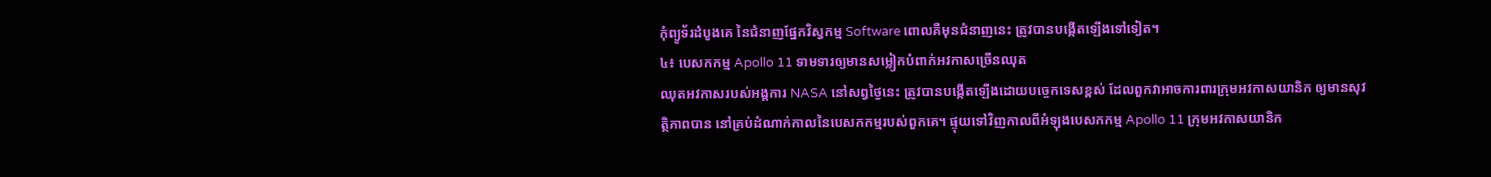កុំព្យូទ័រដំបូងគេ នៃជំនាញផ្នែកវិស្វកម្ម Software ពោលគឺមុនជំនាញនេះ ត្រូវបានបង្កើតឡើងទៅទៀត។
៤៖ បេសកកម្ម Apollo 11 ទាមទារឲ្យមានសម្លៀកបំពាក់អវកាសច្រើនឈុត
ឈុតអវកាសរបស់អង្គការ NASA នៅសព្វថ្ងៃនេះ ត្រូវបានបង្កើតឡើងដោយបច្ចេកទេសខ្ពស់ ដែលពួកវាអាចការពារក្រុមអវកាសយានិក ឲ្យមានសុវត្ថិភាពបាន នៅគ្រប់ដំណាក់កាលនៃបេសកកម្មរបស់ពួកគេ។ ផ្ទុយទៅវិញកាលពីអំឡុងបេសកកម្ម Apollo 11 ក្រុមអវកាសយានិក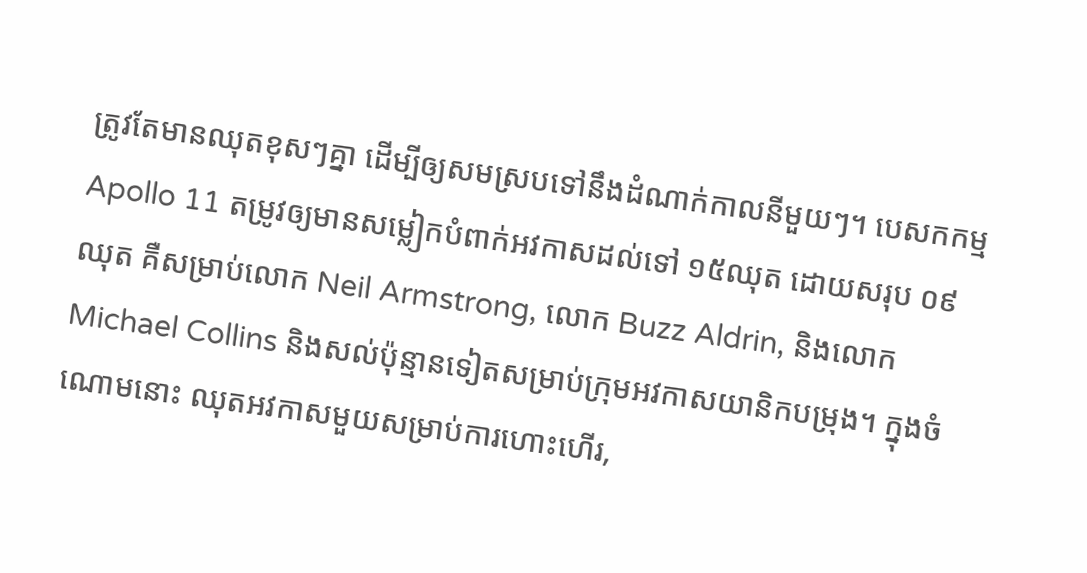ត្រូវតែមានឈុតខុសៗគ្នា ដើម្បីឲ្យសមស្របទៅនឹងដំណាក់កាលនីមួយៗ។ បេសកកម្ម Apollo 11 តម្រូវឲ្យមានសម្លៀកបំពាក់អវកាសដល់ទៅ ១៥ឈុត ដោយសរុប ០៩ឈុត គឺសម្រាប់លោក Neil Armstrong, លោក Buzz Aldrin, និងលោក Michael Collins និងសល់ប៉ុន្មានទៀតសម្រាប់ក្រុមអវកាសយានិកបម្រុង។ ក្នុងចំណោមនោះ ឈុតអវកាសមួយសម្រាប់ការហោះហើរ,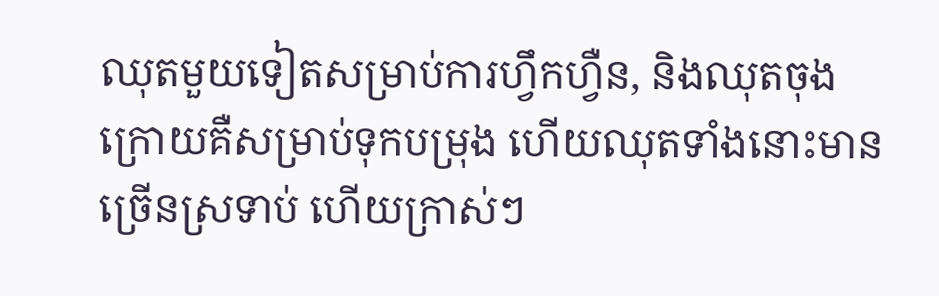ឈុតមួយទៀតសម្រាប់ការហ្វឹកហ្វឺន, និងឈុតចុងក្រោយគឺសម្រាប់ទុកបម្រុង ហើយឈុតទាំងនោះមានច្រើនស្រទាប់ ហើយក្រាស់ៗ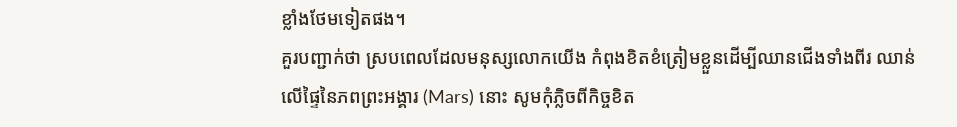ខ្លាំងថែមទៀតផង។
គួរបញ្ជាក់ថា ស្របពេលដែលមនុស្សលោកយើង កំពុងខិតខំត្រៀមខ្លួនដើម្បីឈានជើងទាំងពីរ ឈាន់លើផ្ទៃនៃភពព្រះអង្គារ (Mars) នោះ សូមកុំភ្លិចពីកិច្ចខិត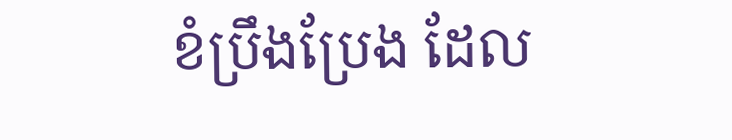ខំប្រឹងប្រែង ដែល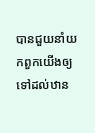បានជួយនាំយកពួកយើងឲ្យទៅដល់ឋាន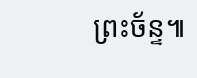ព្រះច័ន្ទ៕